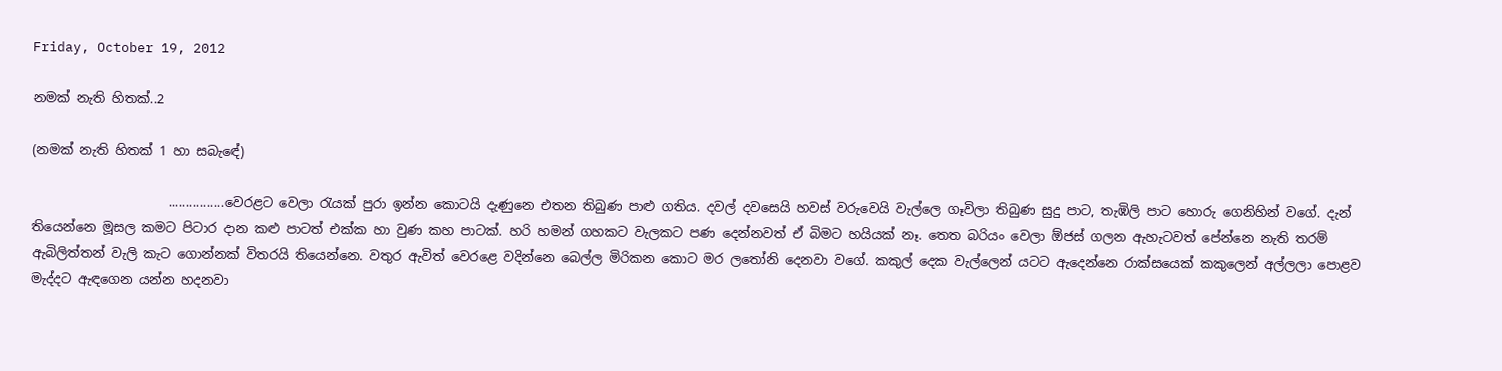Friday, October 19, 2012

නමක් නැති හිතක්..2

(නමක් නැති හිතක් 1 හා සබැ‍ඳේ)

                     ................වෙරළට වෙලා රැයක් පුරා ඉන්න කොටයි දැණුනෙ එතන තිබුණ පාළු ගතිය. දවල් දවසෙයි හවස් වරුවෙයි වැල්ලෙ ගෑවිලා තිබුණ සුදු පාට, තැඹිලි පාට හොරු ගෙනිහින් ‍වගේ. දැන් තියෙන්නෙ මූසල කමට පිටාර දාන කළු පාටත් එක්ක හා වුණ කහ පාටක්. හරි හමන් ගහකට වැලකට පණ දෙන්නවත් ඒ බිමට හයියක් නෑ. තෙත බරියං වෙලා ඕජස් ගලන ඇහැටවත් පේන්නෙ නැති තරම් ඇබිලිත්තන් වැලි කැට ගොන්නක් විතරයි තියෙන්නෙ. වතුර ඇවිත් වෙරළෙ වදින්නෙ බෙල්ල මිරිකන කොට මර ලතෝනි දෙනවා ‍වගේ. කකුල් දෙක වැල්ලෙන් යටට ඇදෙන්නෙ රාක්සයෙක් කකුලෙන් අල්ලලා පොළව මැද්දට ඇඳගෙන යන්න හදනවා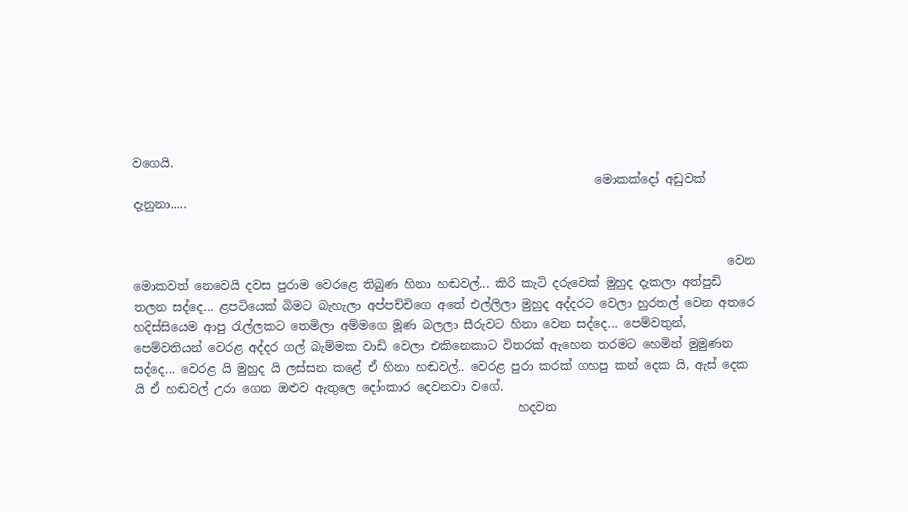වගෙයි.
                                                                             මොකක්දෝ අඩුවක් දැනුනා.....


                                                                                                   වෙන මොකවත් නෙවෙයි දවස පුරාම වෙරළෙ තිබුණ හිනා හඬවල්... කිරි කැටි දරුවෙක් මුහුද දැකලා අත්පුඩි තලන සද්දෙ... ළපටියෙක් බිමට බැහැලා අප්පච්චිගෙ අතේ එල්ලිලා මුහුද අද්දරට වෙලා හුරතල් වෙන අතරෙ හදිස්සියෙම ආපු රැල්ලකට තෙමිලා අම්මගෙ මූණ බලලා සීරුවට හිනා වෙන සද්දෙ... පෙම්වතුන්, පෙම්වතියන් වෙරළ අද්දර ගල් බැම්මක වාඩි වෙලා එකිනෙකාට විතරක් ඇහෙන තරමට හෙමින් මුමුණන සද්දෙ... වෙරළ යි මුහුද යි ලස්සන කළේ ඒ හිනා හඬවල්.. වෙරළ පුරා කරක් ගහපු කන් දෙක යි, ඇස් දෙක යි ඒ හඬවල් උරා ගෙන ඔළුව ඇතුලෙ දෝංකාර දෙවනවා වගේ.
                                                                හදවත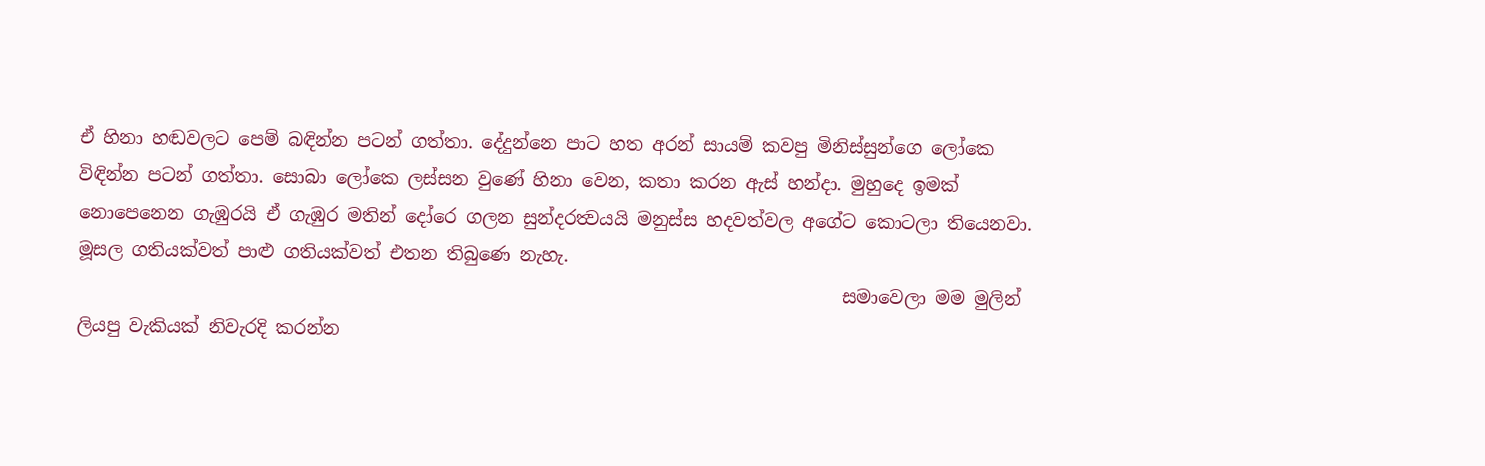ඒ හිනා හඬවලට පෙම් බඳින්න පටන් ගත්තා. දේදුන්නෙ පාට හත අරන් සායම් කවපු මිනිස්සුන්ගෙ ලෝකෙ විඳින්න පටන් ගත්තා. සොබා ලෝකෙ ලස්සන වුණේ හිනා වෙන, කතා කරන ඇස් හන්දා. මුහුදෙ ඉමක් නොපෙනෙන ගැඹුරයි ඒ ගැඹුර මතින් දෝරෙ ගලන සුන්දරත්‍වයයි මනුස්ස හදවත්වල අගේට ‍කොටලා තියෙනවා. මූසල ගතියක්වත් පාළු ගතියක්වත් එතන තිබුණෙ නැහැ.
                                                                                     සමාවෙලා මම මුලින් ලියපු වැකියක් නිවැරදි කරන්න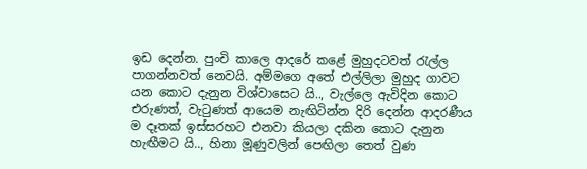ඉඩ දෙන්න. පුංචි කාලෙ ආදරේ කළේ මුහුදටවත් රැල්ල පාගන්නවත් නෙවයි. අම්මගෙ අතේ එල්ලිලා මුහුද ගාවට යන කොට දැනුන විශ්වාසෙට යි.., වැල්ලෙ ඇවිදින කොට එරුණත්, වැටුණත් ආයෙම නැඟිටින්න දිරි දෙන්න ආදරණීය ම දෑතක් ඉස්සරහට එනවා කියලා දකින කොට දැනුන හැඟීමට යි.., හිනා මූණුවලින් පෙඟිලා තෙත් වුණ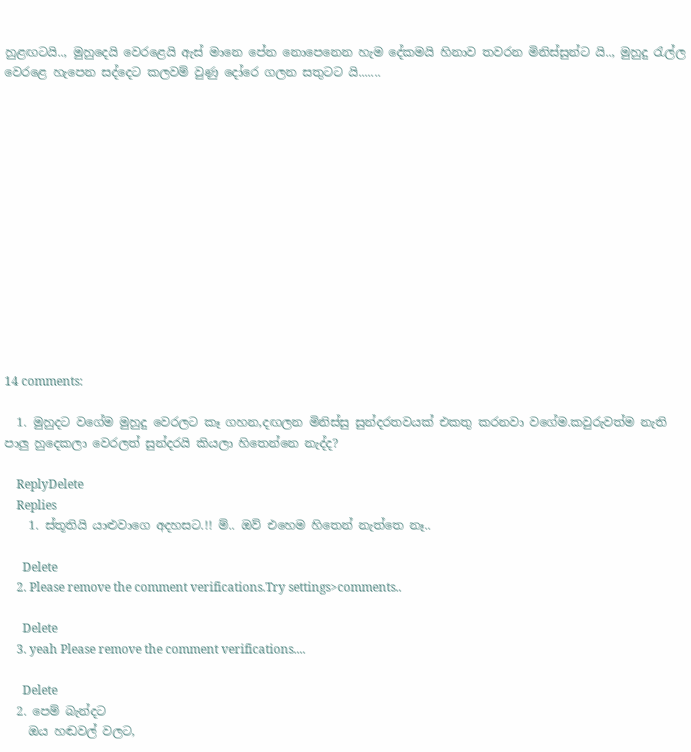හුළඟටයි.., මුහුදෙයි වෙරළෙයි ඇස් මානෙ පේන නොපෙනෙන හැම දේකමයි හිනාව තවරන මිනිස්සුන්ට යි.., මුහුදු රැල්ල වෙරළෙ හැපෙන සද්දෙට කලවම් වුණු දෝරෙ ගලන සතුටට යි.......














14 comments:

  1. මුහුදට වගේම මුහුදු වෙරලට කෑ ගහන,දඟලන මිනිස්සු සුන්දරතවයක් එකතු කරනවා වගේම.කවුරුවත්ම නැති පාලු හුදෙකලා වෙරලත් සුන්දරයි කියලා හිතෙන්නෙ නැද්ද?

    ReplyDelete
    Replies
    1. ස්තූතියි යාළුවාගෙ අදහසට.!! ම්.. ඔව් එහෙම හිතෙන් නැත්තෙ නෑ..

      Delete
    2. Please remove the comment verifications.Try settings>comments..

      Delete
    3. yeah Please remove the comment verifications....

      Delete
  2. පෙම් බැන්දට
    ඔය හඬවල් වලට,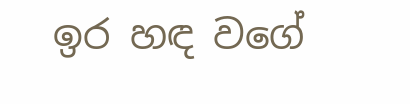ඉර හඳ වගේ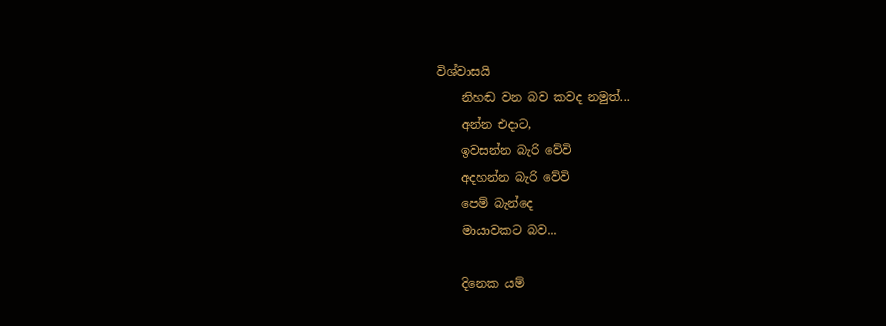විශ්වාසයි
    නිහඬ වන බව කවද නමුත්...
    අන්න එදාට,
    ඉවසන්න බැරි වේවි
    අදහන්න බැරි වේවි
    පෙම් බැන්දෙ
    මායාවකට බව...

    දිනෙක යම්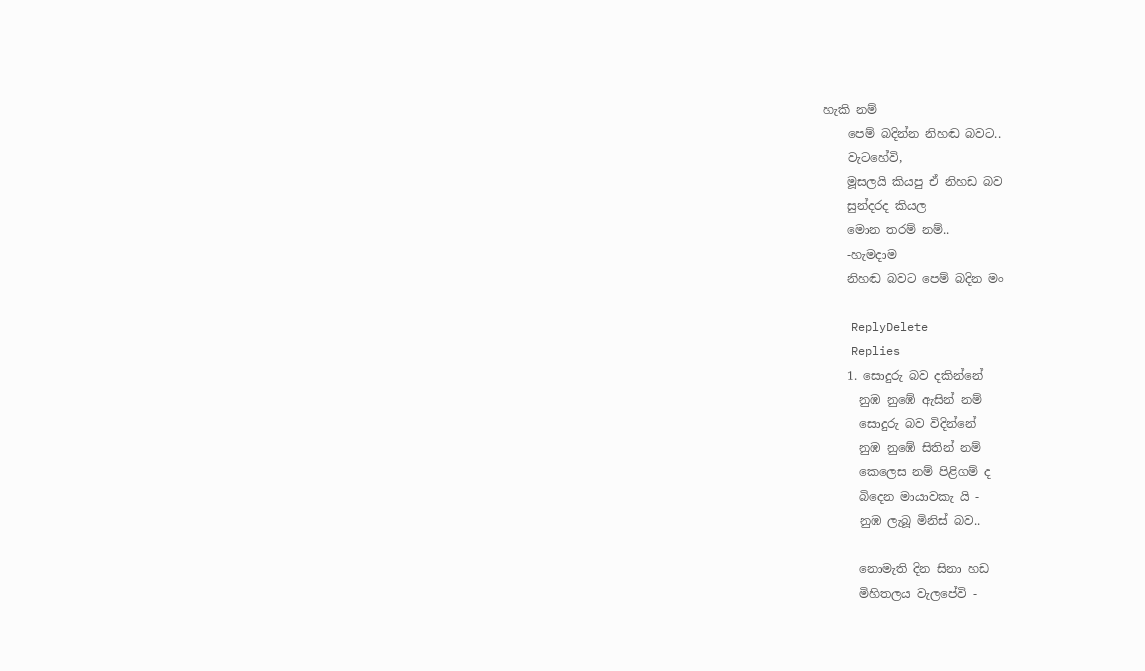හැකි නම්
    පෙම් බදින්න නිහඬ බවට..
    වැටහේවි,
    මූසලයි කියපු ඒ නිහඩ බව
    සුන්දරද කියල
    මොන තරම් නම්..
    -හැමදාම
    නිහඬ බවට පෙම් බදින මං

    ReplyDelete
    Replies
    1. සොදුරු බව දකින්නේ
      නුඹ නුඹේ ඇසින් නම්
      සොදුරු බව විදින්නේ
      නුඹ නුඹේ සිතින් නම්
      කෙලෙස නම් පිළිගම් ද
      බිදෙන මායාවකැ යි -
      නුඹ ලැබූ මිනිස් බව..

      නොමැති දින සිනා හඩ
      මිහිතලය වැලපේවි -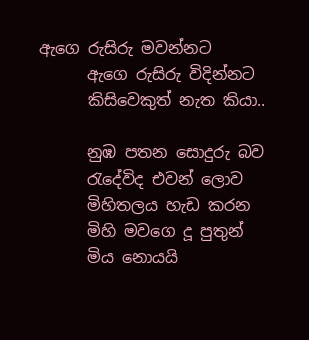ඇගෙ රුසිරු මවන්නට
      ඇගෙ රුසිරු විදින්නට
      කිසිවෙකුත් නැත කියා..

      නුඹ පතන සොදුරු බව
      රැදේවිද එවන් ලොව
      මිහිතලය හැඩ කරන
      මිහි මවගෙ දූ පුතුන්
      මිය නොයයි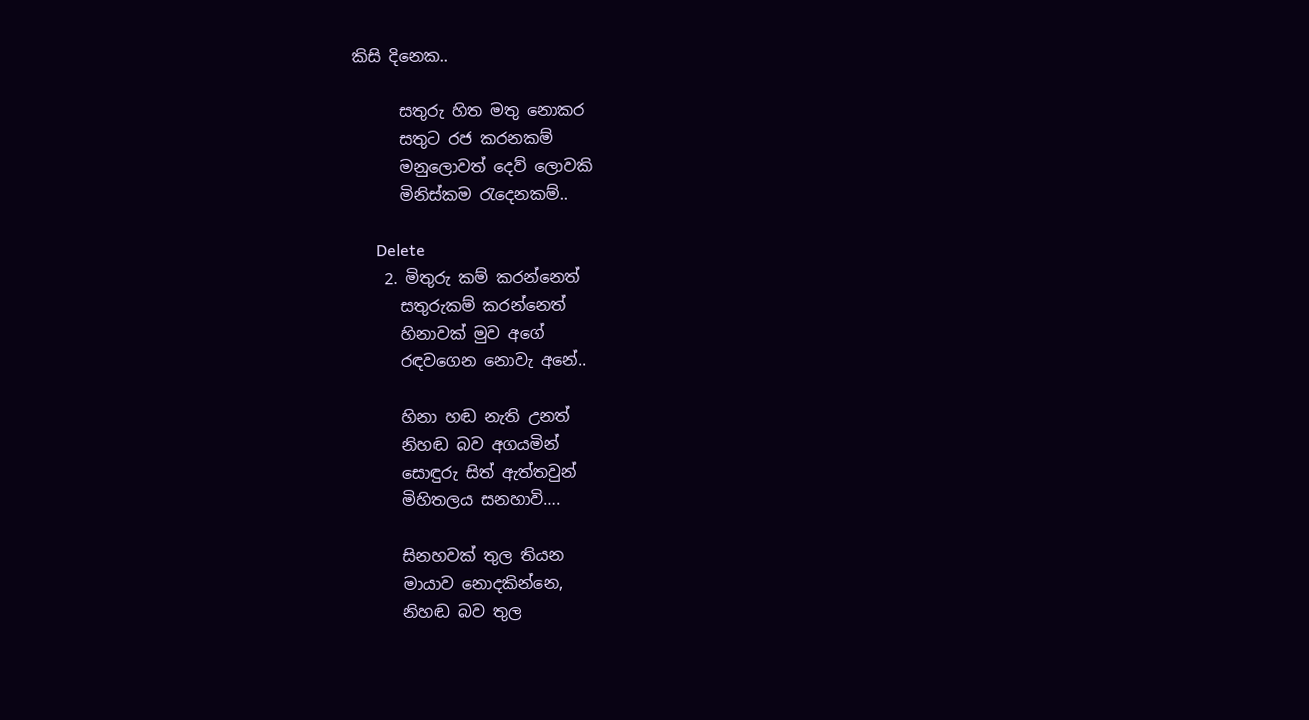කිසි ‍දිනෙක..

      සතුරු හිත මතු නොකර
      සතුට රජ කරනකම්
      මනුලොවත් දෙව් ලොවකි
      මිනිස්කම රැදෙනකම්..

      Delete
    2. මිතුරු කම් කරන්නෙත්
      සතුරුකම් කරන්නෙත්
      හිනාවක් මුව අගේ
      රඳවගෙන නොවැ අනේ..

      හිනා හඬ නැති උනත්
      නිහඬ බව අගයමින්
      සොඳුරු සිත් ඇත්තවුන්
      මිහිතලය සනහාවි….

      සිනහවක් තුල තියන
      මායාව නොදකින්නෙ,
      නිහඬ බව තුල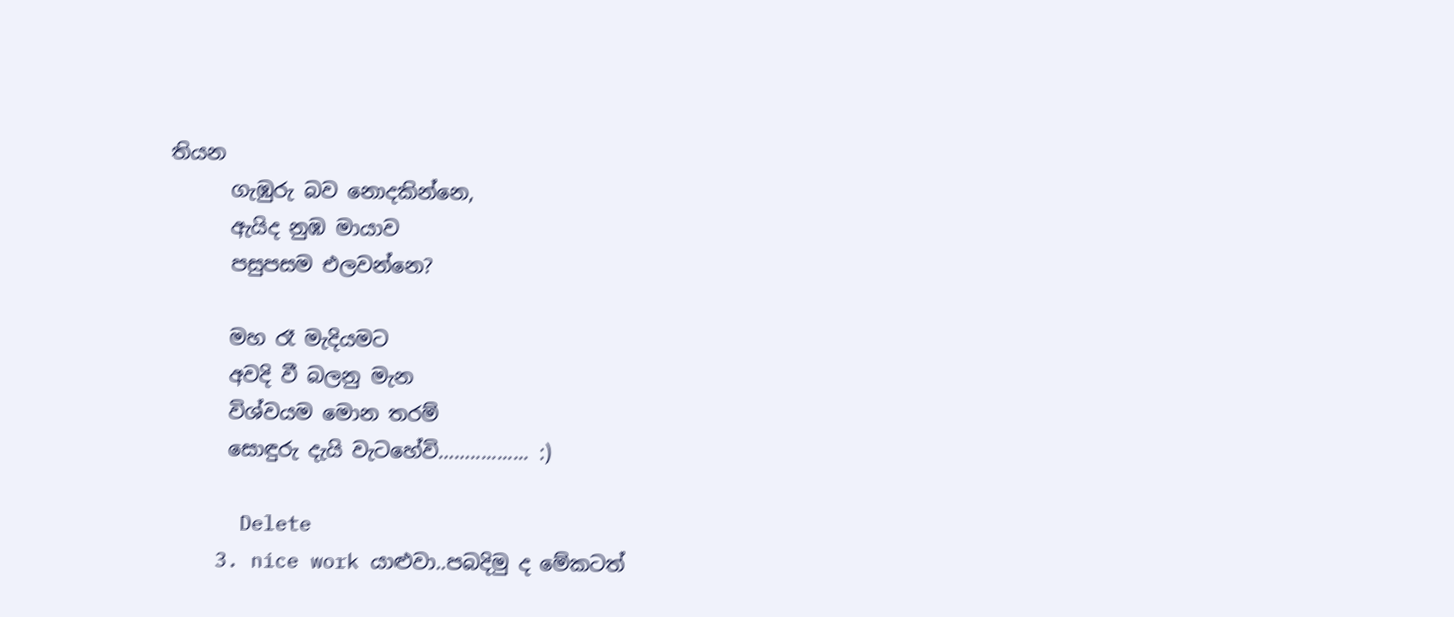තියන
      ගැඹුරු බව නොදකින්නෙ,
      ඇයිද නුඹ මායාව
      පසුපසම එලවන්නෙ?

      මහ රෑ මැදියමට
      අවදි වී බලනු මැන
      විශ්වයම මොන තරම්
      සොඳුරු දැයි වැටහේවි……........... :)

      Delete
    3. nice work යාළුවා..පබදිමු ද මේකටත්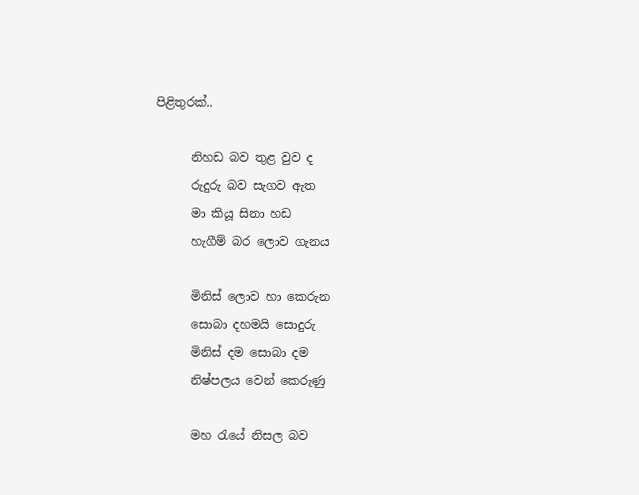පිළිතුරක්..

      නිහඩ බව තුළ වුව ද
      රුදුරු බව සැගව ඇත
      මා කියූ සිනා හඩ
      හැගීම් බර ලොව ගැනය

      මිනිස් ලොව හා කෙරුන
      සොබා දහමයි සොදුරු
      මිනිස් දම සොබා දම
      නිෂ්පලය වෙන් කෙරුණු

      මහ රැයේ නිසල බව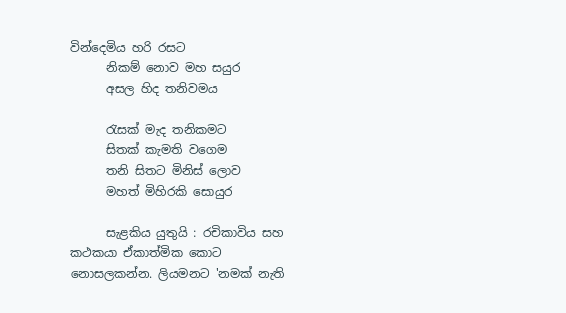වින්දෙමිය හරි රසට
      නිකම් නොව මහ සයුර
      අසල හිද තනිවමය

      රැසක් මැද තනිකමට
      සිතක් කැමති වගෙම
      තනි සිතට මිනිස් ලොව
      මහත් මිහිරකි සොයුර

      සැළකිය යුතුයි : රචිකාවිය සහ කථකයා ඒකාත්මික කොට නොසලකන්න. ලියමනට 'නමක් නැති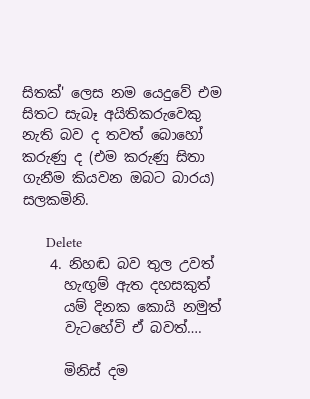සිතක්' ලෙස නම යෙදුවේ එම සිතට සැබෑ අයිතිකරුවෙකු නැති බව ද තවත් බො‍හෝ කරුණු ද (එම කරුණු සිතා ගැනීම කියවන ඔබට බාරය) සලකමිනි.

      Delete
    4. නිහඬ බව තුල උවත්
      හැඟුම් ඇත දහසකුත්
      යම් දිනක කොයි නමුත්
      වැටහේවි ඒ බවත්….

      මිනිස් දම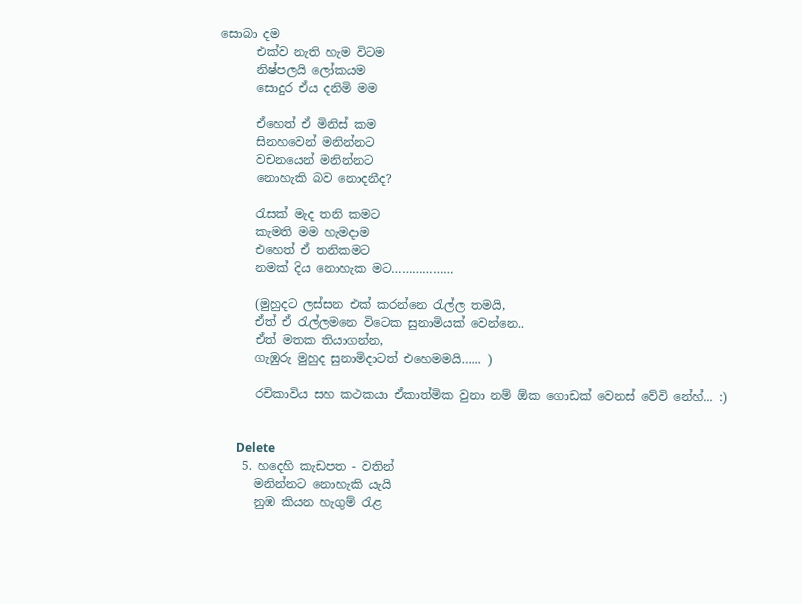සොබා දම
      එක්ව නැති හැම විටම
      නිෂ්පලයි ලෝකයම
      සොදුර ඒය දනිමි මම

      ඒහෙත් ඒ මිනිස් කම
      සිනහවෙන් මනින්නට
      වචනයෙන් මනින්නට
      නොහැකි බව නොදනීද?

      රැසක් මැද තනි කමට
      කැමති මම හැමදාම
      එහෙත් ඒ තනිකමට
      නමක් දිය නොහැක මට………………

      (මුහුදට ලස්සන එක් කරන්නෙ රැල්ල තමයි,
      ඒත් ඒ රැල්ලමනෙ විටෙක සුනාමියක් වෙන්නෙ..
      ඒත් මතක තියාගන්න,
      ගැඹුරු මුහුද සුනාමිදාටත් එහෙමමයි…... )

      රචිකාවිය සහ කථකයා ඒකාත්මික වුනා නම් ඕක ගොඩක් වෙනස් වේවි නේහ්... :)


      Delete
    5. හදෙහි කැඩපත - වතින්
      මනින්නට නොහැකි යැයි
      නුඹ කියන හැගුම් රැළ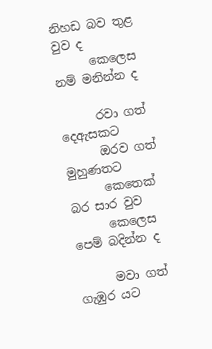නිහඩ බව තුළ වුව ද
      කෙලෙස නම් මනින්න ද

      රවා ගත් දෙඇසකට
      ඔරව ගත් මුහුණතට
      කෙතෙක් බර සාර වුව
      කෙලෙස පෙම් බදින්න ද

      මවා ගත් ගැඹුර යට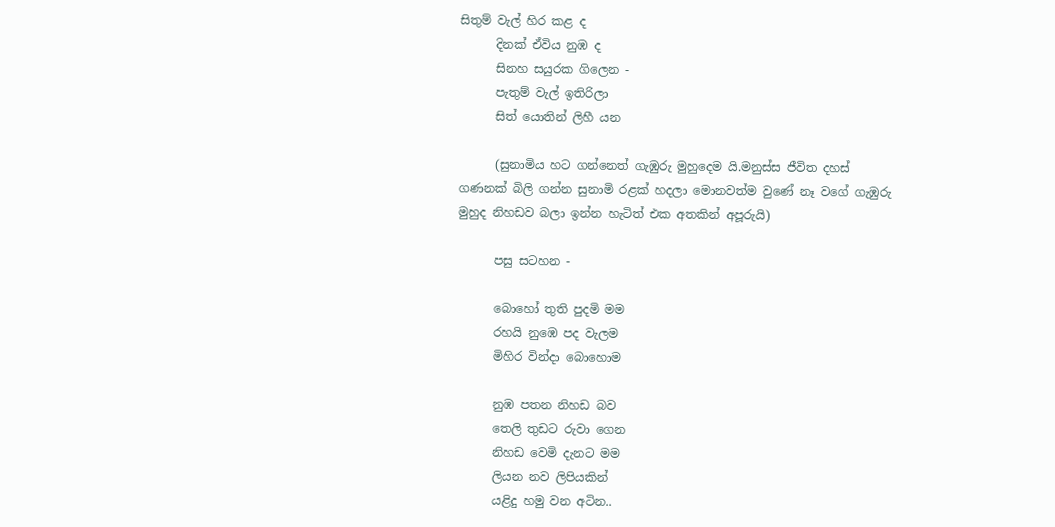සිතුම් වැල් හිර කළ ද
      දිනක් ඒවිය නුඹ ද
      සිනහ සයුරක ගිලෙන -
      පැතුම් වැල් ඉතිරිලා
      සිත් යොතින් ලිහී යන

      (සුනාමිය හට ගන්නෙත් ගැඹුරු මුහුදෙම යි.මනුස්ස ජීවිත දහස් ගණනක් බිලි ගන්න සුනාමි රළක් හදලා මොනවත්ම වුණේ නෑ වගේ ගැඹුරු මුහුද නිහඩව බලා ඉන්න හැටිත් එක අතකින් අපූරුයි)

      පසු සටහන -

      බොහෝ තුති පුදමි මම
      රහයි නුඹෙ පද වැලම
      මිහිර වින්දා බොහොම

      නුඹ පතන නිහඩ බව
      තෙලි තුඩට රුවා ගෙන
      නිහඩ වෙමි දැනට මම
      ලියන නව ලිපියකින්
      යළිදු හමු වන අටින..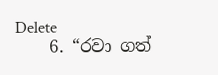Delete
    6. “රවා ගත්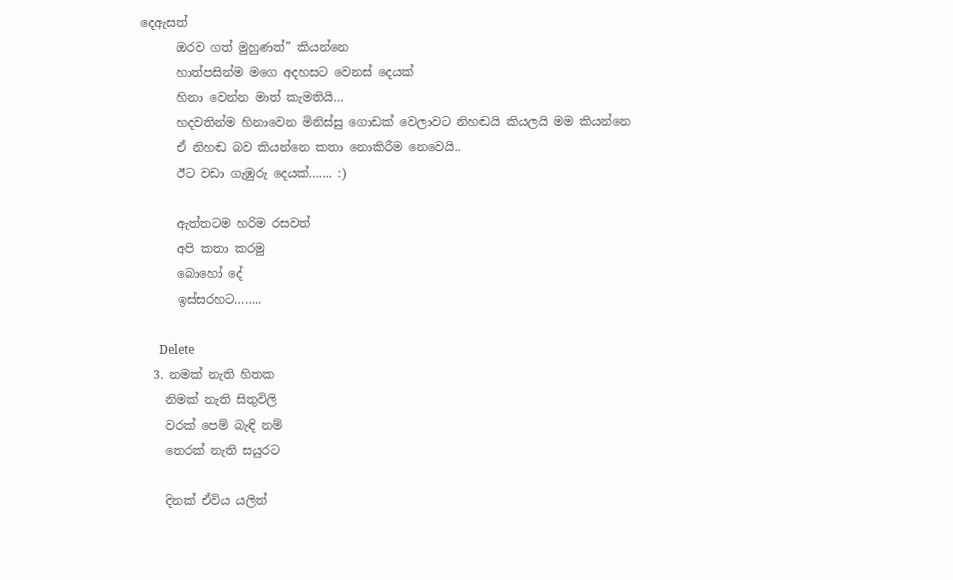දෙඇසත්
      ඔරව ගත් මුහුණත්” කියන්නෙ
      හාත්පසින්ම මගෙ අදහසට වෙනස් දෙයක්
      හිනා වෙන්න මාත් කැමතියි…
      හදවතින්ම හිනාවෙන මිනිස්සු ගොඩක් වෙලාවට නිහඬයි කියලයි මම කියන්නෙ
      ඒ නිහඬ බව කියන්නෙ කතා නොකිරීම නෙවෙයි..
      ඊට වඩා ගැඹුරු දෙයක්….... :)

      ඇත්තටම හරිම රසවත්
      අපි කතා කරමු
      බොහෝ දේ
      ඉස්සරහට……..

      Delete
  3. නමක් නැති හිතක
    නිමක් නැති සිතුවිලි
    වරක් පෙම් බැඳි නම්
    තෙරක් නැති සයුරට

    දිනක් ඒවිය යලිත්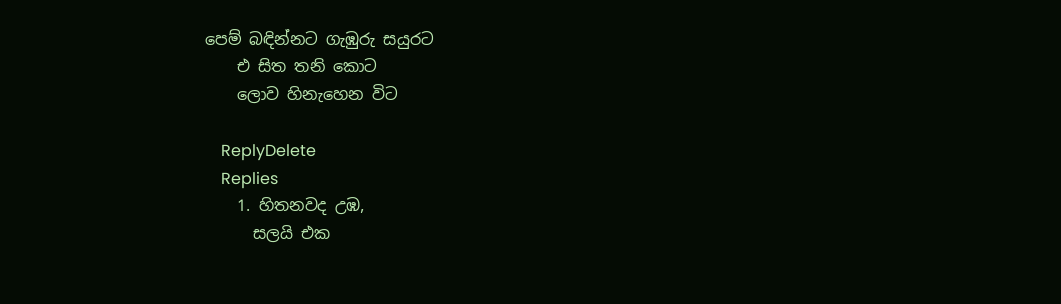පෙම් බඳින්නට ගැඹුරු සයුරට
    එ සිත තනි කොට
    ලොව හිනැහෙන විට

    ReplyDelete
    Replies
    1. හිතනවද උඹ,
      සලයි එක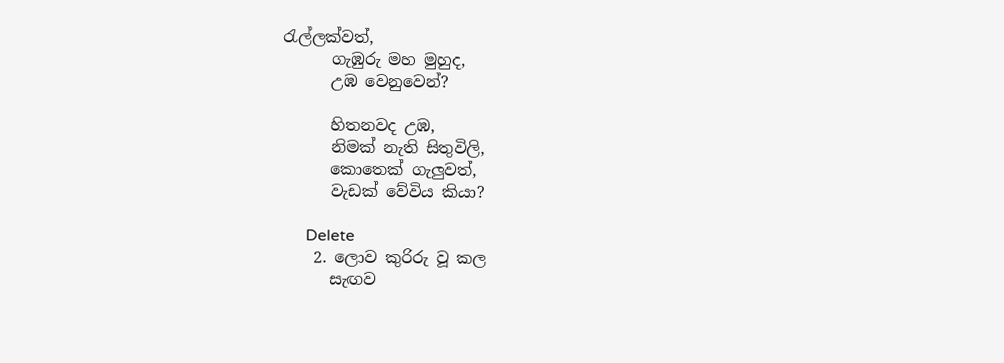රැල්ලක්වත්,
      ගැඹුරු මහ මුහුද,
      උඹ වෙනුවෙන්?

      හිතනවද උඹ,
      නිමක් නැති සිතුවිලි,
      කොතෙක් ගැලුවත්,
      වැඩක් වේවිය කියා?

      Delete
    2. ලොව කුරිරු වූ කල
      සැඟව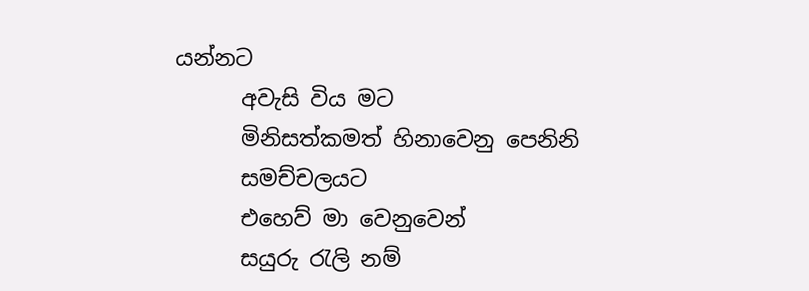යන්නට
      අවැසි විය මට
      මිනිසත්කමත් හිනාවෙනු පෙනිනි
      සමච්චලයට
      එහෙව් මා වෙනුවෙන්
      සයුරු රැලි නම්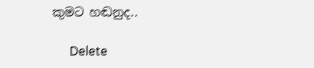කුමට හඬනුද..

      Delete